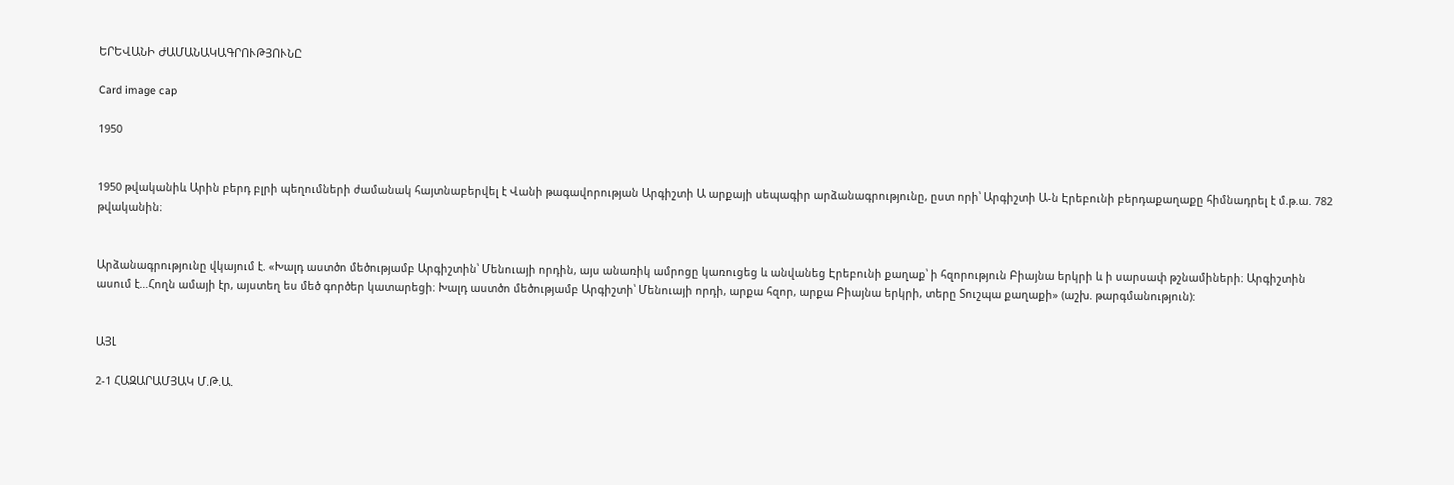ԵՐԵՎԱՆԻ ԺԱՄԱՆԱԿԱԳՐՈՒԹՅՈՒՆԸ

Card image cap

1950


1950 թվականիև Արին բերդ բլրի պեղումների ժամանակ հայտնաբերվել է Վանի թագավորության Արգիշտի Ա արքայի սեպագիր արձանագրությունը, ըստ որի՝ Արգիշտի Ա-ն Էրեբունի բերդաքաղաքը հիմնադրել է մ.թ.ա. 782 թվականին։


Արձանագրությունը վկայում է. «Խալդ աստծո մեծությամբ Արգիշտին՝ Մենուայի որդին, այս անառիկ ամրոցը կառուցեց և անվանեց Էրեբունի քաղաք՝ ի հզորություն Բիայնա երկրի և ի սարսափ թշնամիների։ Արգիշտին ասում է…Հողն ամայի էր, այստեղ ես մեծ գործեր կատարեցի։ Խալդ աստծո մեծությամբ Արգիշտի՝ Մենուայի որդի, արքա հզոր, արքա Բիայնա երկրի, տերը Տուշպա քաղաքի» (աշխ. թարգմանություն):


ԱՅԼ

2-1 ՀԱԶԱՐԱՄՅԱԿ Մ.Թ.Ա.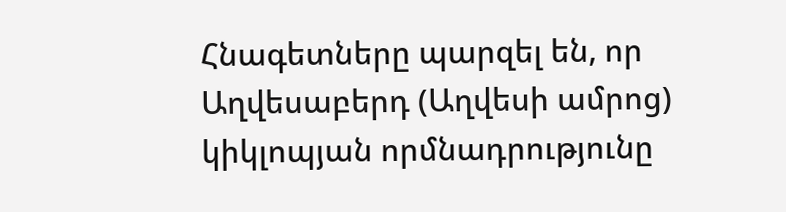Հնագետները պարզել են, որ Աղվեսաբերդ (Աղվեսի ամրոց) կիկլոպյան որմնադրությունը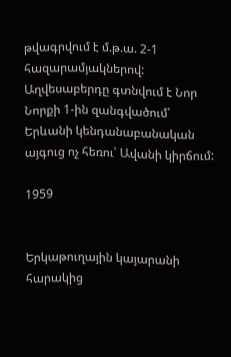թվագրվում է մ.թ.ա. 2-1 հազարամյակներով: Աղվեսաբերդը գտնվում է Նոր Նորքի 1-ին զանգվածում՝ Երևանի կենդանաբանական այգուց ոչ հեռու՝ Ավանի կիրճում:

1959


Երկաթուղային կայարանի հարակից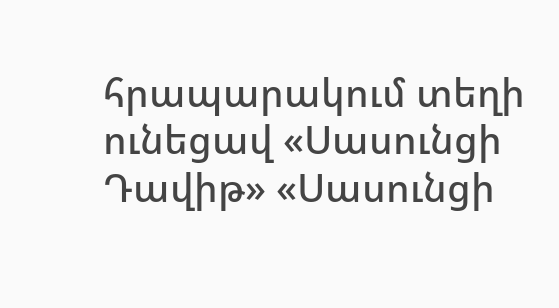հրապարակում տեղի ունեցավ «Սասունցի Դավիթ» «Սասունցի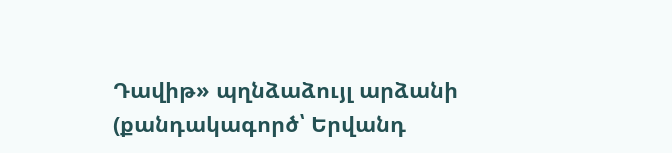Դավիթ» պղնձաձույլ արձանի (քանդակագործ՝ Երվանդ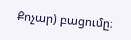Քոչար) բացումը։